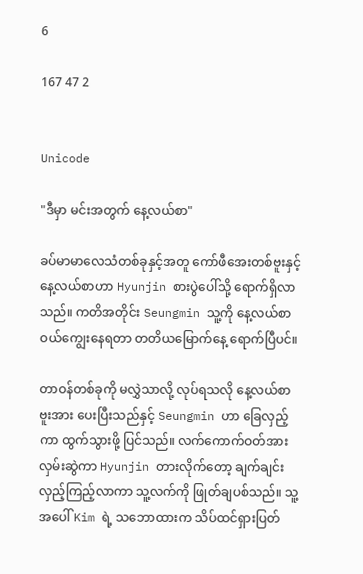6

167 47 2


Unicode

"ဒီမှာ မင်းအတွက် နေ့လယ်စာ"

ခပ်မာမာလေသံတစ်ခုနှင့်အတူ ကော်ဖီအေးတစ်ဗူးနှင့် နေ့လယ်စာဟာ Hyunjin စားပွဲပေါ်သို့ ရောက်ရှိလာသည်။ ကတိအတိုင်း Seungmin သူ့ကို နေ့လယ်စာ ဝယ်ကျွေးနေရတာ တတိယမြောက်နေ့ ရောက်ပြီပင်။

တာဝန်တစ်ခုကို မလွှဲသာလို့ လုပ်ရသလို နေ့လယ်စာဗူးအား ပေးပြီးသည်နှင့် Seungmin ဟာ ခြေလှည့်ကာ ထွက်သွားဖို့ ပြင်သည်။ လက်ကောက်ဝတ်အား လှမ်းဆွဲကာ Hyunjin တားလိုက်တော့ ချက်ချင်းလှည့်ကြည့်လာကာ သူ့လက်ကို ဖြုတ်ချပစ်သည်။ သူ့အပေါ် Kim ရဲ့ သဘောထားက သိပ်ထင်ရှားပြတ်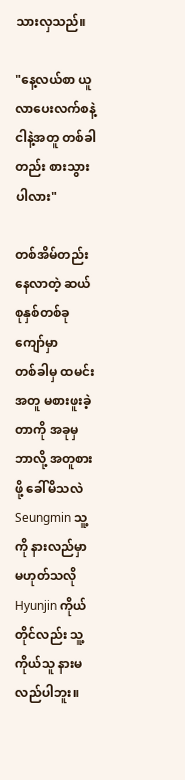သားလှသည်။

"နေ့လယ်စာ ယူလာပေးလက်စနဲ့ ငါနဲ့အတူ တစ်ခါတည်း စားသွားပါလား"

တစ်အိမ်တည်းနေလာတဲ့ ဆယ်စုနှစ်တစ်ခုကျော်မှာ
တစ်ခါမှ ထမင်းအတူ မစားဖူးခဲ့တာကို အခုမှ ဘာလို့ အတူစားဖို့ ခေါ်မိသလဲ Seungmin သူ့ကို နားလည်မှာ မဟုတ်သလို Hyunjin ကိုယ်တိုင်လည်း သူ့ကိုယ်သူ နားမလည်ပါဘူး။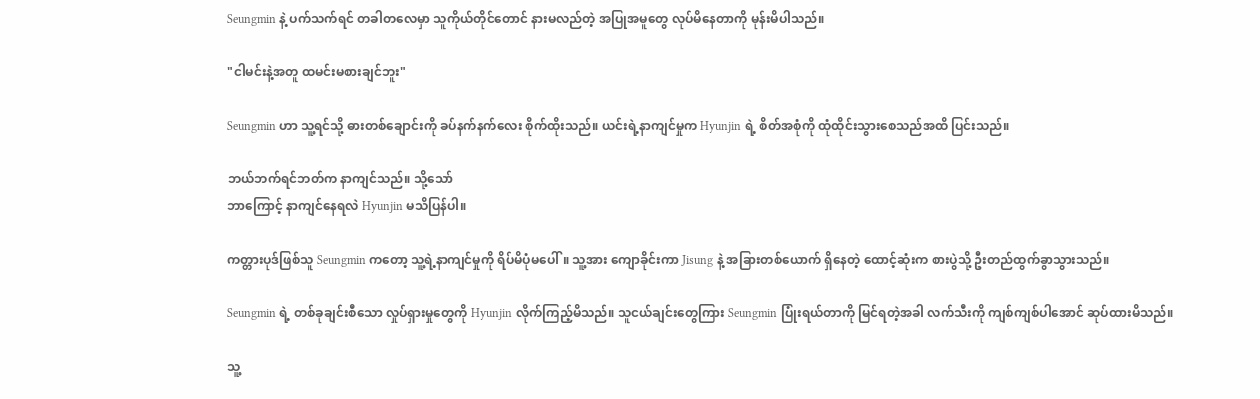Seungmin နဲ့ ပက်သက်ရင် တခါတလေမှာ သူကိုယ်တိုင်တောင် နားမလည်တဲ့ အပြုအမူတွေ လုပ်မိနေတာကို မုန်းမိပါသည်။

"ငါမင်းနဲ့အတူ ထမင်းမစားချင်ဘူး"

Seungmin ဟာ သူ့ရင်သို့ ဓားတစ်ချောင်းကို ခပ်နက်နက်လေး စိုက်ထိုးသည်။ ယင်းရဲ့နာကျင်မှုက Hyunjin ရဲ့ စိတ်အစုံကို ထုံထိုင်းသွားစေသည်အထိ ပြင်းသည်။

ဘယ်ဘက်ရင်ဘတ်က နာကျင်သည်။ သို့သော်
ဘာကြောင့် နာကျင်နေရလဲ Hyunjin မသိပြန်ပါ။

ကတ္တားပုဒ်ဖြစ်သူ Seungmin ကတော့ သူ့ရဲ့နာကျင်မှုကို ရိပ်မိပုံမပေါ်။ သူ့အား ကျောခိုင်းကာ Jisung နဲ့ အခြားတစ်ယောက် ရှိနေတဲ့ ထောင့်ဆုံးက စားပွဲသို့ ဦးတည်ထွက်ခွာသွားသည်။

Seungmin ရဲ့ တစ်ခုချင်းစီသော လှုပ်ရှားမှုတွေကို Hyunjin လိုက်ကြည့်မိသည်။ သူငယ်ချင်းတွေကြား Seungmin ပြုံးရယ်တာကို မြင်ရတဲ့အခါ လက်သီးကို ကျစ်ကျစ်ပါအောင် ဆုပ်ထားမိသည်။

သူ့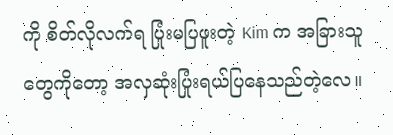ကို စိတ်လိုလက်ရ ပြုံးမပြဖူးတဲ့ Kim က အခြားသူတွေကိုတော့ အလှဆုံးပြုံးရယ်ပြနေသည်တဲ့လေ။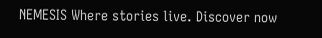NEMESIS Where stories live. Discover now